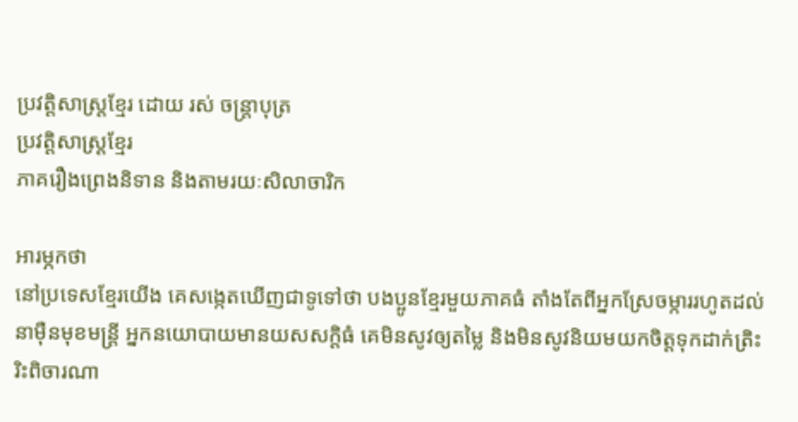ប្រវត្តិសាស្ត្រខ្មែរ ដោយ រស់ ចន្ត្រាបុត្រ
ប្រវត្តិសាស្ត្រខ្មែរ
ភាគរឿងព្រេងនិទាន និងតាមរយៈសិលាចារិក

អារម្ភកថា
នៅប្រទេសខ្មែរយើង គេសង្កេតឃើញជាទូទៅថា បងប្អូនខ្មែរមួយភាគធំ តាំងតែពីអ្នកស្រែចម្ការរហូតដល់នាម៉ឺនមុខមន្ត្រី អ្នកនយោបាយមានយសសក្ដិធំ គេមិនសូវឲ្យតម្លៃ និងមិនសូវនិយមយកចិត្ដទុកដាក់ត្រិះរិះពិចារណា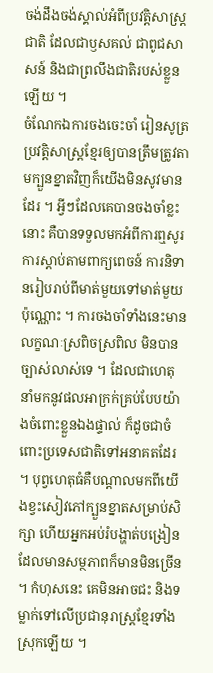ចង់ដឹងចង់ស្គាល់អំពីប្រវត្ដិសាស្ដ្រជាតិ ដែលជាឫសគល់ ជាពូជសាសន៍ និងជាព្រលឹងជាតិរបស់ខ្លួនឡើយ ។
ចំណែកឯការចងចេះចាំ រៀនសូត្រប្រវត្ដិសាស្ដ្រខ្មែរឲ្យបានត្រឹមត្រូវតាមក្បួនខ្នាតវិញក៏យើងមិនសូវមានដែរ ។ អ្វីៗដែលគេបានចងចាំខ្លះនោះ គឺបានទទួលមកអំពីការឮសូរ ការស្ដាប់តាមពាក្យពេចន៍ ការនិទានរៀបរាប់ពីមាត់មួយទៅមាត់មួយប៉ុណ្ណោះ ។ ការចងចាំទាំងនេះមានលក្ខណៈស្រពិចស្រពិល មិនបានច្បាស់លាស់ទេ ។ ដែលជាហេតុនាំមកនូវផលអាក្រក់គ្រប់បែបយ៉ាងចំពោះខ្លួនឯងផ្ទាល់ ក៏ដូចជាចំពោះប្រទេសជាតិទៅអនាគតដែរ ។ បុព្វហេតុធំគឺបណ្ដាលមកពីយើងខ្វះសៀវភៅក្បួនខ្នាតសម្រាប់សិក្សា ហើយអ្នកអប់រំបង្ហាត់បង្រៀនដែលមានសម្ថភាពក៏មានមិនច្រើន ។ កំហុសនេះ គេមិនអាចជះ និងទម្លាក់ទៅលើប្រជានុរាស្ដ្រខ្មែរទាំងស្រុកឡើយ ។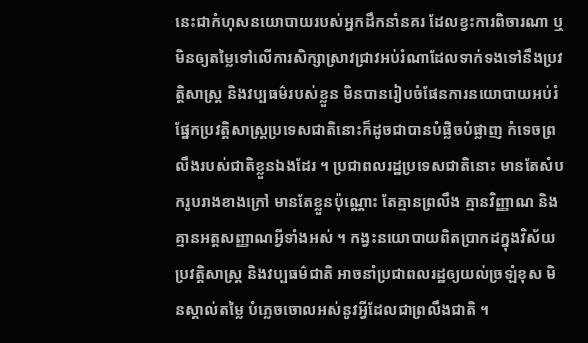នេះជាកំហុសនយោបាយរបស់អ្នកដឹកនាំនគរ ដែលខ្វះការពិចារណា ឬមិនឲ្យតម្លៃទៅលើការសិក្សាស្រាវជ្រាវអប់រំណាដែលទាក់ទងទៅនឹងប្រវត្ដិសាស្ដ្រ និងវប្បធម៌របស់ខ្លួន មិនបានរៀបចំផែនការនយោបាយអប់រំផ្នែកប្រវត្ដិសាស្ដ្រប្រទេសជាតិនោះក៏ដូចជាបានបំផ្លិចបំផ្លាញ កំទេចព្រលឹងរបស់ជាតិខ្លួនឯងដែរ ។ ប្រជាពលរដ្ឋប្រទេសជាតិនោះ មានតែសំបករូបរាងខាងក្រៅ មានតែខ្លួនប៉ុណ្ណោះ តែគ្មានព្រលឹង គ្មានវិញ្ញាណ និងគ្មានអត្ដសញ្ញាណអ្វីទាំងអស់ ។ កង្វះនយោបាយពិតប្រាកដក្នុងវិស័យប្រវត្ដិសាស្ដ្រ និងវប្បធម៌ជាតិ អាចនាំប្រជាពលរដ្ឋឲ្យយល់ច្រឡំខុស មិនស្គាល់តម្លៃ បំភ្លេចចោលអស់នូវអ្វីដែលជាព្រលឹងជាតិ ។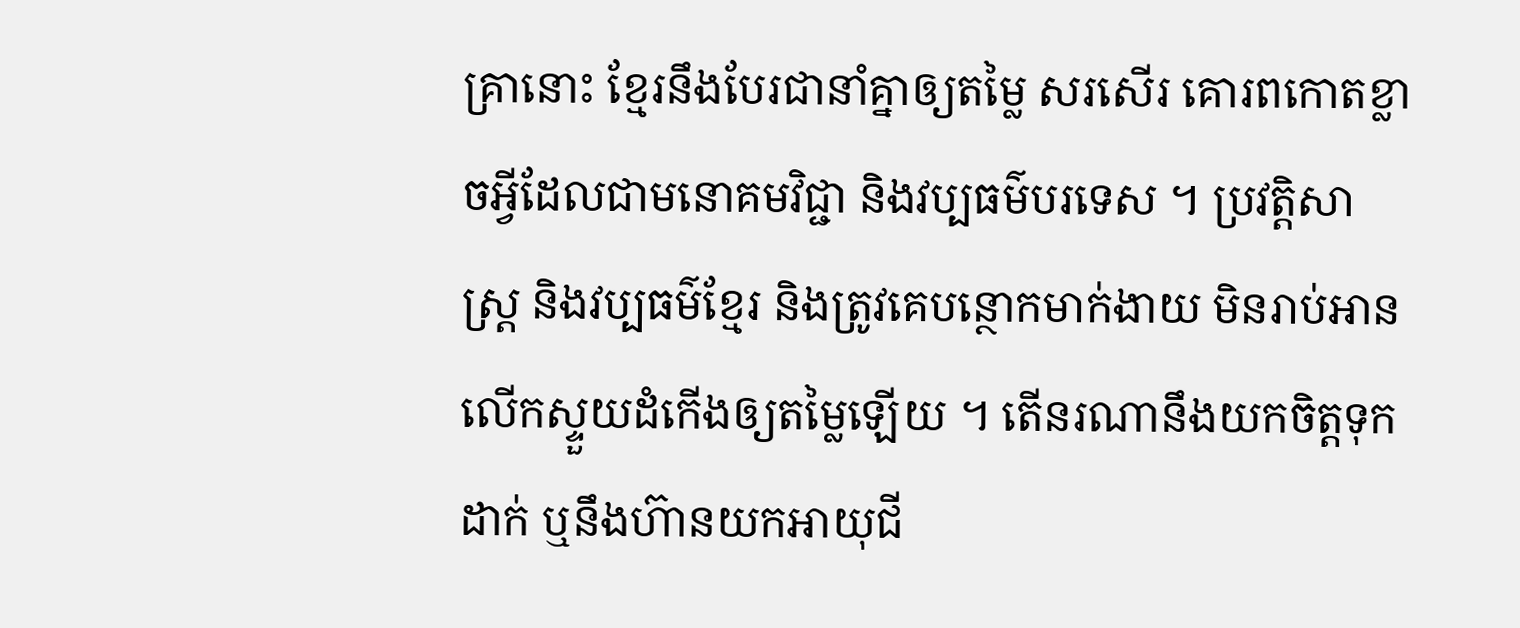គ្រានោះ ខ្មែរនឹងបែរជានាំគ្នាឲ្យតម្លៃ សរសើរ គោរពកោតខ្លាចអ្វីដែលជាមនោគមវិជ្ជា និងវប្បធម៌បរទេស ។ ប្រវត្ដិសាស្ដ្រ និងវប្បធម៌ខ្មែរ និងត្រូវគេបន្ថោកមាក់ងាយ មិនរាប់អាន លើកស្ទួយដំកើងឲ្យតម្លៃឡើយ ។ តើនរណានឹងយកចិត្ដទុកដាក់ ឬនឹងហ៊ានយកអាយុជី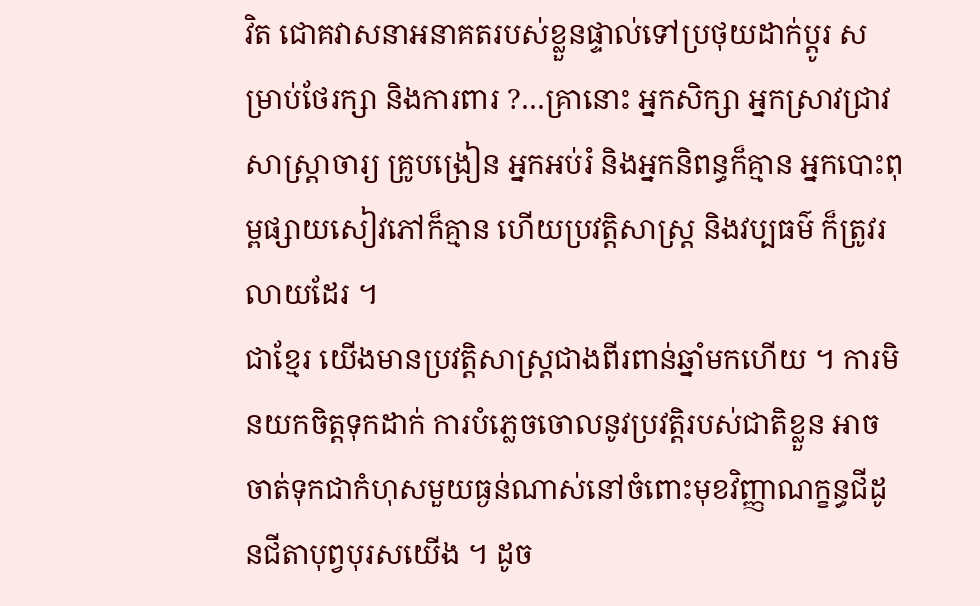វិត ជោគវាសនាអនាគតរបស់ខ្លួនផ្ទាល់ទៅប្រថុយដាក់ប្ដូរ សម្រាប់ថែរក្សា និងការពារ ?…គ្រានោះ អ្នកសិក្សា អ្នកស្រាវជ្រាវសាស្ត្រាចារ្យ គ្រូបង្រៀន អ្នកអប់រំ និងអ្នកនិពន្ធក៏គ្មាន អ្នកបោះពុម្ពផ្សាយសៀវភៅក៏គ្មាន ហើយប្រវត្ដិសាស្ដ្រ និងវប្បធម៌ ក៏ត្រូវរលាយដែរ ។
ជាខ្មែរ យើងមានប្រវត្ដិសាស្ដ្រជាងពីរពាន់ឆ្នាំមកហើយ ។ ការមិនយកចិត្ដទុកដាក់ ការបំភ្លេចចោលនូវប្រវត្ដិរបស់ជាតិខ្លួន អាចចាត់ទុកជាកំហុសមួយធ្ងន់ណាស់នៅចំពោះមុខវិញ្ញាណក្ខន្ធជីដូនជីតាបុព្វបុរសយើង ។ ដូច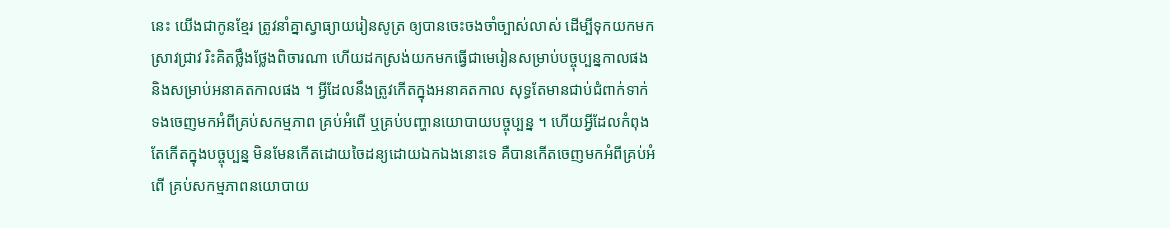នេះ យើងជាកូនខ្មែរ ត្រូវនាំគ្នាស្វាធ្យាយរៀនសូត្រ ឲ្យបានចេះចងចាំច្បាស់លាស់ ដើម្បីទុកយកមកស្រាវជ្រាវ រិះគិតថ្លឹងថ្លែងពិចារណា ហើយដកស្រង់យកមកធ្វើជាមេរៀនសម្រាប់បច្ចុប្បន្នកាលផង និងសម្រាប់អនាគតកាលផង ។ អ្វីដែលនឹងត្រូវកើតក្នុងអនាគតកាល សុទ្ធតែមានជាប់ជំពាក់ទាក់ទងចេញមកអំពីគ្រប់សកម្មភាព គ្រប់អំពើ ឬគ្រប់បញ្ហានយោបាយបច្ចុប្បន្ន ។ ហើយអ្វីដែលកំពុងតែកើតក្នុងបច្ចុប្បន្ន មិនមែនកើតដោយចៃដន្យដោយឯកឯងនោះទេ គឺបានកើតចេញមកអំពីគ្រប់អំពើ គ្រប់សកម្មភាពនយោបាយ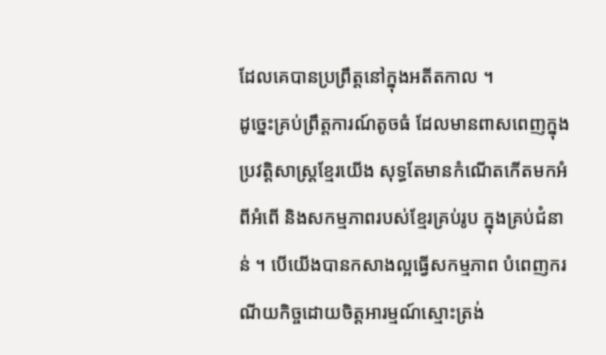ដែលគេបានប្រព្រឹត្ដនៅក្នុងអតីតកាល ។
ដូច្នេះគ្រប់ព្រឹត្ដការណ៍តូចធំ ដែលមានពាសពេញក្នុងប្រវត្ដិសាស្ដ្រខ្មែរយើង សុទ្ធតែមានកំណើតកើតមកអំពីអំពើ និងសកម្មភាពរបស់ខ្មែរគ្រប់រូប ក្នុងគ្រប់ជំនាន់ ។ បើយើងបានកសាងល្អធ្វើសកម្មភាព បំពេញករណីយកិច្ចដោយចិត្ដអារម្មណ៍ស្មោះត្រង់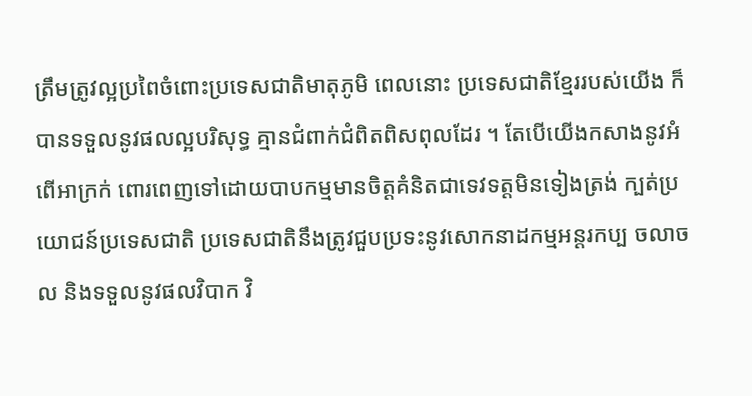ត្រឹមត្រូវល្អប្រពៃចំពោះប្រទេសជាតិមាតុភូមិ ពេលនោះ ប្រទេសជាតិខ្មែររបស់យើង ក៏បានទទួលនូវផលល្អបរិសុទ្ធ គ្មានជំពាក់ជំពិតពិសពុលដែរ ។ តែបើយើងកសាងនូវអំពើអាក្រក់ ពោរពេញទៅដោយបាបកម្មមានចិត្ដគំនិតជាទេវទត្ដមិនទៀងត្រង់ ក្បត់ប្រយោជន៍ប្រទេសជាតិ ប្រទេសជាតិនឹងត្រូវជួបប្រទះនូវសោកនាដកម្មអន្ដរកប្ប ចលាចល និងទទួលនូវផលវិបាក វិ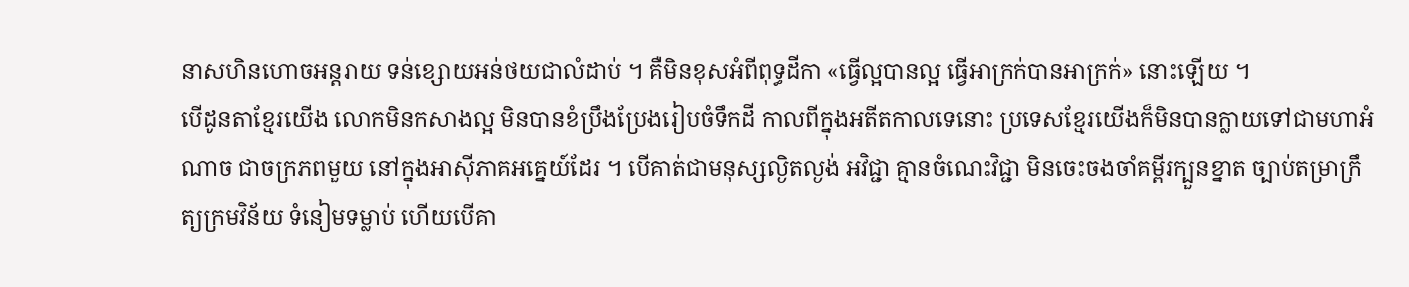នាសហិនហោចអន្ដរាយ ទន់ខ្សោយអន់ថយជាលំដាប់ ។ គឺមិនខុសអំពីពុទ្ធដីកា «ធ្វើល្អបានល្អ ធ្វើអាក្រក់បានអាក្រក់» នោះឡើយ ។
បើដូនតាខ្មែរយើង លោកមិនកសាងល្អ មិនបានខំប្រឹងប្រែងរៀបចំទឹកដី កាលពីក្នុងអតីតកាលទេនោះ ប្រទេសខ្មែរយើងក៏មិនបានក្លាយទៅជាមហាអំណាច ជាចក្រភពមួយ នៅក្នុងអាស៊ីភាគអគ្នេយ៍ដែរ ។ បើគាត់ជាមនុស្សល្ងិតល្ងង់ អវិជ្ជា គ្មានចំណេះវិជ្ជា មិនចេះចងចាំគម្ពីរក្បួនខ្នាត ច្បាប់តម្រាក្រឹត្យក្រមវិន័យ ទំនៀមទម្លាប់ ហើយបើគា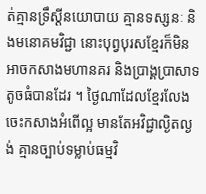ត់គ្មានទ្រឹស្ដីនយោបាយ គ្មានទស្សនៈ និងមនោគមវិជ្ជា នោះបុព្វបុរសខ្មែរក៏មិនអាចកសាងមហានគរ និងប្រាង្គប្រាសាទតូចធំបានដែរ ។ ថ្ងៃណាដែលខ្មែរលែងចេះកសាងអំពើល្អ មានតែអវិជ្ជាល្ងិតល្ងង់ គ្មានច្បាប់ទម្លាប់ធម្មវិ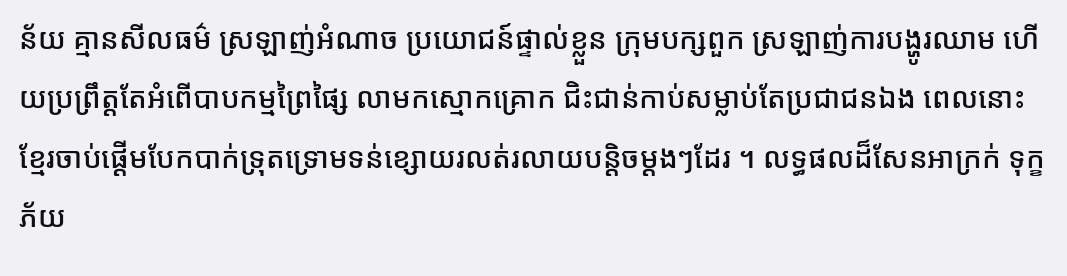ន័យ គ្មានសីលធម៌ ស្រឡាញ់អំណាច ប្រយោជន៍ផ្ទាល់ខ្លួន ក្រុមបក្សពួក ស្រឡាញ់ការបង្ហូរឈាម ហើយប្រព្រឹត្ដតែអំពើបាបកម្មព្រៃផ្សៃ លាមកស្មោកគ្រោក ជិះជាន់កាប់សម្លាប់តែប្រជាជនឯង ពេលនោះ ខ្មែរចាប់ផ្ដើមបែកបាក់ទ្រុតទ្រោមទន់ខ្សោយរលត់រលាយបន្ដិចម្ដងៗដែរ ។ លទ្ធផលដ៏សែនអាក្រក់ ទុក្ខភ័យ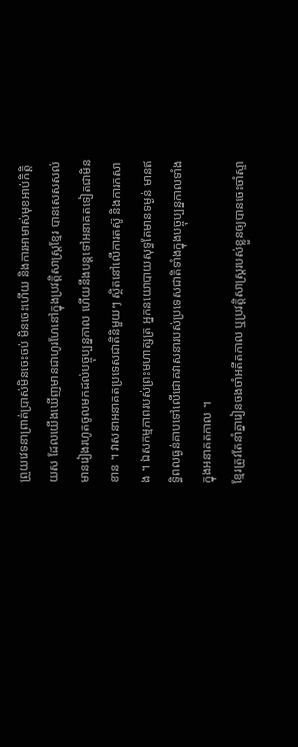ព្រួយវេទនាព្រាត់ប្រាស់មិនចេះចប់ មិនចេះហើយ និងការអាមាស់មុខអាប់កិត្ដិយស ដែលយើងឃើញមានជាហូរហែនៅក្នុងប្រវត្ដិសាស្ដ្រខ្មែរ បានសេសសល់មានរៀងរហូតចូលមកដល់បច្ចុប្បន្នកាល ហើយនឹងបន្ដទៅអនាគតទៀតជាមិនខាន ។ វាសនាអនាគតប្រទេសជាតិនិមួយៗ ស្ថិតនៅលើការតស៊ូ និងការកសាង ។ ឯសកម្មភាពរបស់ព្រះមហាត្សត្រ អ្នកនយោបាយសុទ្ធតែមានទម្ងន់ មានឥទ្ធិពលធ្ងន់គាបទៅលើជោគវាសនារបស់ប្រទេសជាតិទាំងក្នុងបច្ចុប្បន្នកាលទាំងក្នុងអនាគតកាល ។
ខ្មែរត្រូវតែនាំគ្នារៀនចងចាំអតីតកាល ឬប្រវត្ដិសាស្ដ្ររបស់ខ្លួនឲ្យបានចេះចាំស្ទា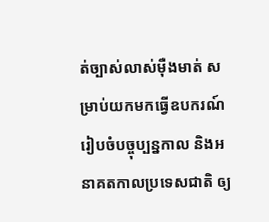ត់ច្បាស់លាស់ម៉ឺងមាត់ សម្រាប់យកមកធ្វើឧបករណ៍រៀបចំបច្ចុប្បន្នកាល និងអនាគតកាលប្រទេសជាតិ ឲ្យ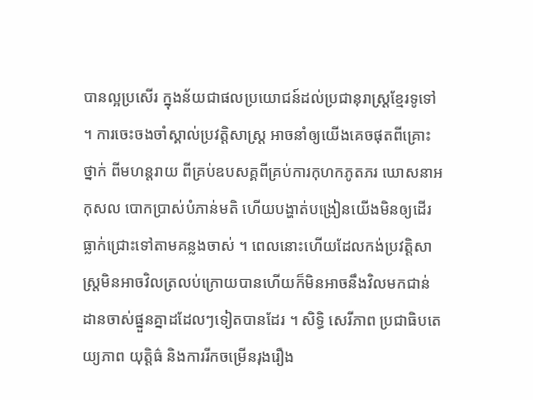បានល្អប្រសើរ ក្នុងន័យជាផលប្រយោជន៍ដល់ប្រជានុរាស្ដ្រខ្មែរទូទៅ ។ ការចេះចងចាំស្គាល់ប្រវត្ដិសាស្ដ្រ អាចនាំឲ្យយើងគេចផុតពីគ្រោះថ្នាក់ ពីមហន្ដរាយ ពីគ្រប់ឧបសគ្គពីគ្រប់ការកុហកភូតភរ ឃោសនាអកុសល បោកប្រាស់បំភាន់មតិ ហើយបង្ហាត់បង្រៀនយើងមិនឲ្យដើរធ្លាក់ជ្រោះទៅតាមគន្លងចាស់ ។ ពេលនោះហើយដែលកង់ប្រវត្ដិសាស្ដ្រមិនអាចវិលត្រលប់ក្រោយបានហើយក៏មិនអាចនឹងវិលមកជាន់ដានចាស់ផ្នួនគ្នាដដែលៗទៀតបានដែរ ។ សិទ្ធិ សេរីភាព ប្រជាធិបតេយ្យភាព យុត្ដិធ៌ និងការរីកចម្រើនរុងរឿង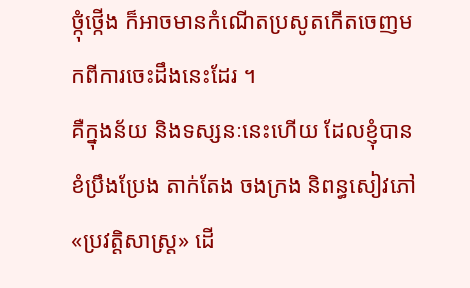ថ្កុំថ្កើង ក៏អាចមានកំណើតប្រសូតកើតចេញមកពីការចេះដឹងនេះដែរ ។
គឺក្នុងន័យ និងទស្សនៈនេះហើយ ដែលខ្ញុំបានខំប្រឹងប្រែង តាក់តែង ចងក្រង និពន្ធសៀវភៅ «ប្រវត្ដិសាស្ដ្រ» ដើ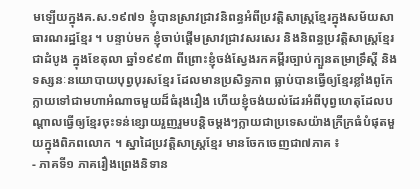មឡើយក្នុងគ.ស.១៩៧១ ខ្ញុំបានស្រាវជ្រាវនិពន្ធអំពីប្រវត្ដិសាស្ដ្រខ្មែរក្នុងសម័យសាធារណរដ្ឋខ្មែរ ។ បន្ទាប់មក ខ្ញុំចាប់ផ្ដើមស្រាវជ្រាវសរសេរ និងនិពន្ធប្រវត្ដិសាស្ដ្រខ្មែរជាដំបូង ក្នុងខែតុលា ឆ្នាំ១៩៩៣ ពីព្រោះខ្ញុំចង់ស្វែងរកគម្ពីរច្បាប់ក្បួនតម្រាទ្រឹស្ដី និងទស្សនៈនយោបាយបុព្វបុរសខ្មែរ ដែលមានប្រសិទ្ធភាព ធ្លាប់បានធ្វើឲ្យខ្មែរខ្លាំងពូកែក្លាយទៅជាមហាអំណាចមួយដ៏ធំរុងរឿង ហើយខ្ញុំចង់យល់ដែរអំពីបុព្វហេតុដែលបណ្ដាលធ្វើឲ្យខ្មែរចុះទន់ខ្សោយរួញរួមបន្ដិចម្ដងៗក្លាយជាប្រទេសយ៉ាងក្រីក្រធំបំផុតមួយក្នុងពិភពលោក ។ ស្នាដៃប្រវត្ដិសាស្ដ្រខ្មែរ មានចែកចេញជា៧ភាគ ៖
- ភាគទី១ ភាគរឿងព្រេងនិទាន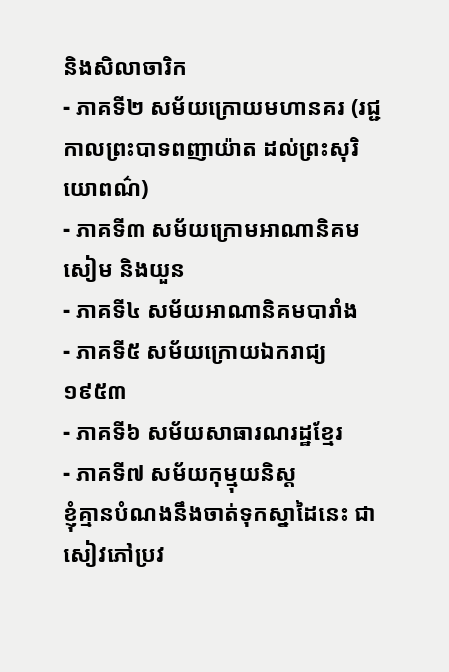និងសិលាចារិក
- ភាគទី២ សម័យក្រោយមហានគរ (រជ្ជកាលព្រះបាទពញាយ៉ាត ដល់ព្រះសុរិយោពណ៌)
- ភាគទី៣ សម័យក្រោមអាណានិគមសៀម និងយួន
- ភាគទី៤ សម័យអាណានិគមបារាំង
- ភាគទី៥ សម័យក្រោយឯករាជ្យ១៩៥៣
- ភាគទី៦ សម័យសាធារណរដ្ឋខ្មែរ
- ភាគទី៧ សម័យកុម្មុយនិស្ដ
ខ្ញុំគ្មានបំណងនឹងចាត់ទុកស្នាដៃនេះ ជាសៀវភៅប្រវ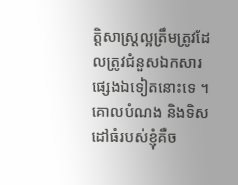ត្ដិសាស្ដ្រល្អត្រឹមត្រូវដែលត្រូវជំនួសឯកសារផ្សេងឯទៀតនោះទេ ។ គោលបំណង និងទិសដៅធំរបស់ខ្ញុំគឺច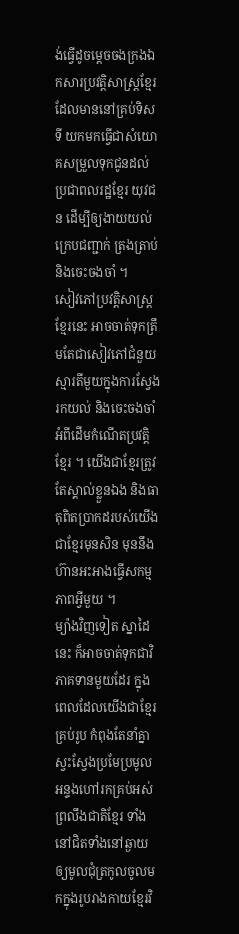ង់ធ្វើដូចម្ដេចចងក្រងឯកសារប្រវត្ដិសាស្ដ្រខ្មែរ ដែលមាននៅគ្រប់ទិសទី យកមកធ្វើជាសំយោគសម្រួលទុកជូនដល់ប្រជាពលរដ្ឋខ្មែរ យុវជន ដើម្បីឲ្យងាយយល់ ក្រេបជញ្ជាក់ ត្រងត្រាប់ និងចេះចងចាំ ។
សៀវភៅប្រវត្ដិសាស្ដ្រខ្មែរនេះ អាចចាត់ទុកត្រឹមតែជាសៀវភៅជំនួយស្មារតីមួយក្នុងការស្វែងរកយល់ និងចេះចងចាំអំពីដើមកំណើតប្រវត្ដិខ្មែរ ។ យើងជាខ្មែរត្រូវតែស្គាល់ខ្លួនឯង និងធាតុពិតប្រាកដរបស់យើងជាខ្មែរមុនសិន មុននឹងហ៊ានអះអាងធ្វើសកម្មភាពអ្វីមួយ ។
ម្យ៉ាងវិញទៀត ស្នាដៃនេះ ក៏អាចចាត់ទុកជាវិភាគទានមួយដែរ ក្នុងពេលដែលយើងជាខ្មែរគ្រប់រូប កំពុងតែនាំគ្នាស្វះស្វែងប្រមែប្រមូល អន្ទងហៅរកគ្រប់អស់ព្រលឹងជាតិខ្មែរ ទាំងនៅជិតទាំងនៅឆ្ងាយ ឲ្យមូលជុំត្រកូលចូលមកក្នុងរូបរាងកាយខ្មែរវិ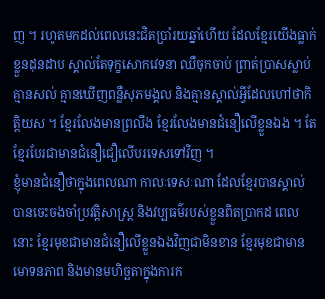ញ ។ រហូតមកដល់ពេលនេះជិតប្រាំរយឆ្នាំហើយ ដែលខ្មែរយើងធ្លាក់ខ្លួនដុនដាប ស្គាល់តែទុក្ខសោកវេទនា ឈឺចុកចាប់ ព្រាត់ប្រាសស្លាប់គ្មានសល់ គ្មានឃើញពន្លឺសុភមង្គល និងគ្មានស្គាល់អ្វីដែលហៅថាកិត្ដិយស ។ ខ្មែរលែងមានព្រលឹង ខ្មែរលែងមានជំនឿលើខ្លួនឯង ។ តែខ្មែរបែរជាមានជំនឿជឿលើបរទេសទៅវិញ ។
ខ្ញុំមានជំនឿថាក្នុងពេលណា កាលៈទេសៈណា ដែលខ្មែរបានស្គាល់ បានចេះចងចាំប្រវត្ដិសាស្ដ្រ និងវប្បធម៌របស់ខ្លួនពិតប្រាកដ ពេលនោះ ខ្មែរមុខជាមានជំនឿលើខ្លួនឯងវិញជាមិនខាន ខ្មែរមុខជាមានមោទនភាព និងមានមហិច្ឆតាក្នុងការក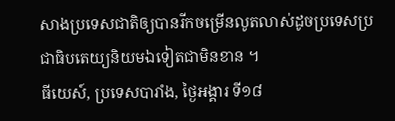សាងប្រទេសជាតិឲ្យបានរីកចម្រើនលូតលាស់ដូចប្រទេសប្រជាធិបតេយ្យនិយមឯទៀតជាមិនខាន ។
ធីយេស៍, ប្រទេសបារាំង, ថ្ងៃអង្គារ ទី១៨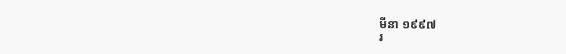មីនា ១៩៩៧
រ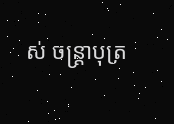ស់ ចន្ដ្រាបុត្រ